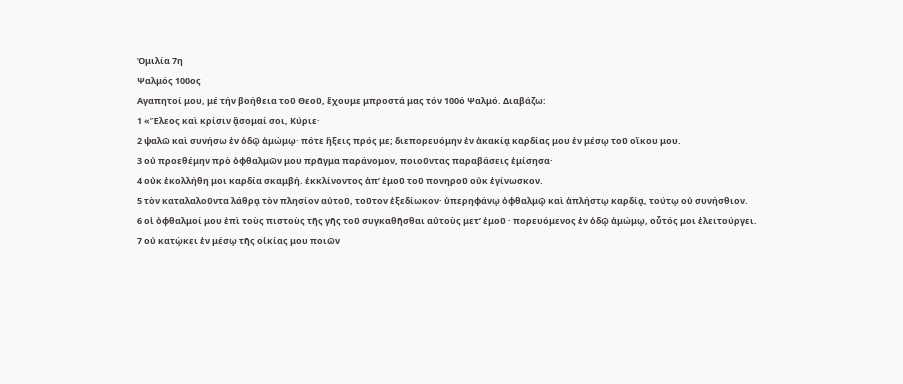Ὁμιλία 7η
Ψαλμός 100ος
Αγαπητοί μου, μέ τήν βοήθεια τοῦ Θεοῦ, ἔχουμε μπροστά μας τόν 100ό Ψαλμό. Διαβάζω:
1 «Ἔλεος καὶ κρίσιν ᾄσομαί σοι, Κύριε·
2 ψαλῶ καὶ συνήσω ἐν ὁδῷ ἀμώμῳ· πότε ἥξεις πρός με; διεπορευόμην ἐν ἀκακίᾳ καρδίας μου ἐν μέσῳ τοῦ οἴκου μου.
3 οὐ προεθέμην πρὸ ὀφθαλμῶν μου πρᾶγμα παράνομον, ποιοῦντας παραβάσεις ἐμίσησα·
4 οὐκ ἐκολλήθη μοι καρδία σκαμβή. ἐκκλίνοντος ἀπ’ ἐμοῦ τοῦ πονηροῦ οὐκ ἐγίνωσκον.
5 τὸν καταλαλοῦντα λάθρᾳ τὸν πλησίον αὐτοῦ, τοῦτον ἐξεδίωκον· ὑπερηφάνῳ ὀφθαλμῷ καὶ ἀπλήστῳ καρδίᾳ, τούτῳ οὐ συνήσθιον.
6 οἱ ὀφθαλμοί μου ἐπὶ τοὺς πιστοὺς τῆς γῆς τοῦ συγκαθῆσθαι αὐτοὺς μετ’ ἐμοῦ · πορευόμενος ἐν ὁδῷ ἀμώμῳ, οὗτός μοι ἐλειτούργει.
7 οὐ κατῲκει ἐν μέσῳ τῆς οἰκίας μου ποιῶν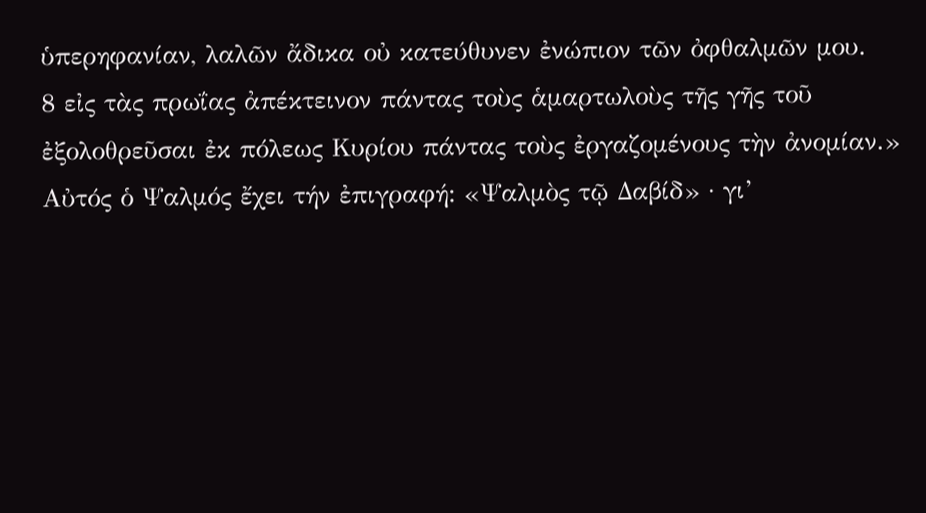ὑπερηφανίαν, λαλῶν ἄδικα οὐ κατεύθυνεν ἐνώπιον τῶν ὀφθαλμῶν μου.
8 εἰς τὰς πρωΐας ἀπέκτεινον πάντας τοὺς ἁμαρτωλοὺς τῆς γῆς τοῦ ἐξολοθρεῦσαι ἐκ πόλεως Κυρίου πάντας τοὺς ἐργαζομένους τὴν ἀνομίαν.»
Αὐτός ὁ Ψαλμός ἔχει τήν ἐπιγραφή: «Ψαλμὸς τῷ Δαβίδ» · γι’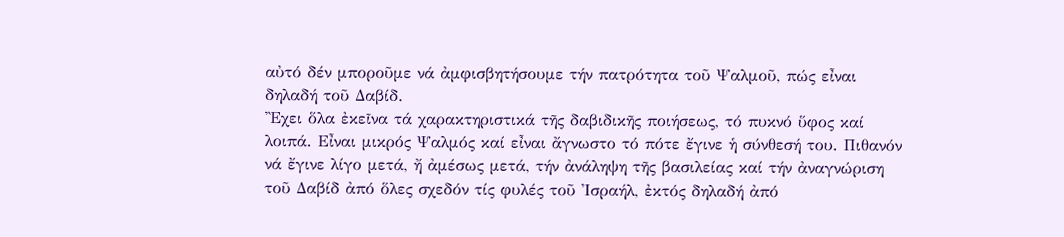αὐτό δέν μποροῦμε νά ἀμφισβητήσουμε τήν πατρότητα τοῦ Ψαλμοῦ, πώς εἶναι δηλαδή τοῦ Δαβίδ.
Ἒχει ὅλα ἐκεῖνα τά χαρακτηριστικά τῆς δαβιδικῆς ποιήσεως, τό πυκνό ὕφος καί λοιπά. Εἶναι μικρός Ψαλμός καί εἶναι ἄγνωστο τό πότε ἔγινε ἡ σύνθεσή του. Πιθανόν νά ἔγινε λίγο μετά, ἤ ἀμέσως μετά, τήν ἀνάληψη τῆς βασιλείας καί τήν ἀναγνώριση τοῦ Δαβίδ ἀπό ὅλες σχεδόν τίς φυλές τοῦ Ἰσραήλ, ἐκτός δηλαδή ἀπό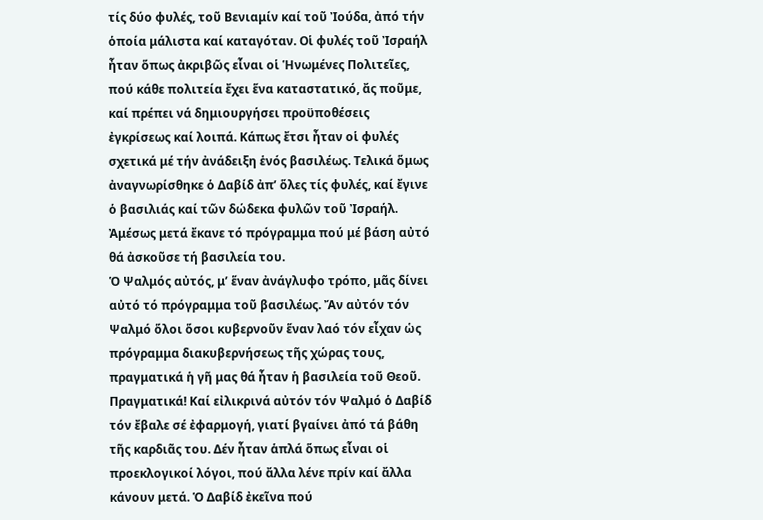τίς δύο φυλές, τοῦ Βενιαμίν καί τοῦ Ἰούδα, ἀπό τήν ὁποία μάλιστα καί καταγόταν. Οἱ φυλές τοῦ Ἰσραήλ ἦταν ὅπως ἀκριβῶς εἶναι οἱ Ἡνωμένες Πολιτεῖες, πού κάθε πολιτεία ἔχει ἕνα καταστατικό, ἄς ποῦμε, καί πρέπει νά δημιουργήσει προϋποθέσεις ἐγκρίσεως καί λοιπά. Κάπως ἔτσι ἦταν οἱ φυλές σχετικά μέ τήν ἀνάδειξη ἑνός βασιλέως. Τελικά ὅμως ἀναγνωρίσθηκε ὁ Δαβίδ ἀπ’ ὅλες τίς φυλές, καί ἔγινε ὁ βασιλιάς καί τῶν δώδεκα φυλῶν τοῦ Ἰσραήλ. Ἀμέσως μετά ἔκανε τό πρόγραμμα πού μέ βάση αὐτό θά ἀσκοῦσε τή βασιλεία του.
Ὁ Ψαλμός αὐτός, μ’ ἕναν ἀνάγλυφο τρόπο, μᾶς δίνει αὐτό τό πρόγραμμα τοῦ βασιλέως. Ἄν αὐτόν τόν Ψαλμό ὅλοι ὅσοι κυβερνοῦν ἕναν λαό τόν εἶχαν ὡς πρόγραμμα διακυβερνήσεως τῆς χώρας τους, πραγματικά ἡ γῆ μας θά ἦταν ἡ βασιλεία τοῦ Θεοῦ. Πραγματικά! Καί εἰλικρινά αὐτόν τόν Ψαλμό ὁ Δαβίδ τόν ἔβαλε σέ ἐφαρμογή, γιατί βγαίνει ἀπό τά βάθη τῆς καρδιᾶς του. Δέν ἦταν ἁπλά ὅπως εἶναι οἱ προεκλογικοί λόγοι, πού ἄλλα λένε πρίν καί ἄλλα κάνουν μετά. Ὁ Δαβίδ ἐκεῖνα πού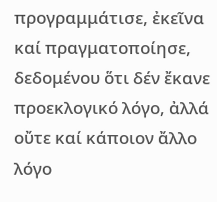προγραμμάτισε, ἐκεῖνα καί πραγματοποίησε, δεδομένου ὅτι δέν ἔκανε προεκλογικό λόγο, ἀλλά οὔτε καί κάποιον ἄλλο λόγο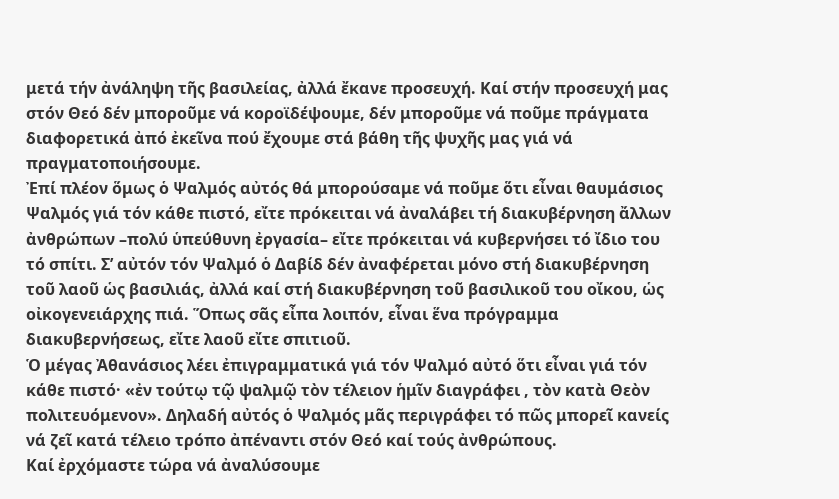μετά τήν ἀνάληψη τῆς βασιλείας, ἀλλά ἔκανε προσευχή. Καί στήν προσευχή μας στόν Θεό δέν μποροῦμε νά κοροϊδέψουμε, δέν μποροῦμε νά ποῦμε πράγματα διαφορετικά ἀπό ἐκεῖνα πού ἔχουμε στά βάθη τῆς ψυχῆς μας γιά νά πραγματοποιήσουμε.
Ἐπί πλέον ὅμως ὁ Ψαλμός αὐτός θά μπορούσαμε νά ποῦμε ὅτι εἶναι θαυμάσιος Ψαλμός γιά τόν κάθε πιστό, εἴτε πρόκειται νά ἀναλάβει τή διακυβέρνηση ἄλλων ἀνθρώπων –πολύ ὑπεύθυνη ἐργασία– εἴτε πρόκειται νά κυβερνήσει τό ἴδιο του τό σπίτι. Σ’ αὐτόν τόν Ψαλμό ὁ Δαβίδ δέν ἀναφέρεται μόνο στή διακυβέρνηση τοῦ λαοῦ ὡς βασιλιάς, ἀλλά καί στή διακυβέρνηση τοῦ βασιλικοῦ του οἴκου, ὡς οἰκογενειάρχης πιά. Ὅπως σᾶς εἶπα λοιπόν, εἶναι ἕνα πρόγραμμα διακυβερνήσεως, εἴτε λαοῦ εἴτε σπιτιοῦ.
Ὁ μέγας Ἀθανάσιος λέει ἐπιγραμματικά γιά τόν Ψαλμό αὐτό ὅτι εἶναι γιά τόν κάθε πιστό· «ἐν τούτῳ τῷ ψαλμῷ τὸν τέλειον ἡμῖν διαγράφει , τὸν κατὰ Θεὸν πολιτευόμενον». Δηλαδή αὐτός ὁ Ψαλμός μᾶς περιγράφει τό πῶς μπορεῖ κανείς νά ζεῖ κατά τέλειο τρόπο ἀπέναντι στόν Θεό καί τούς ἀνθρώπους.
Καί ἐρχόμαστε τώρα νά ἀναλύσουμε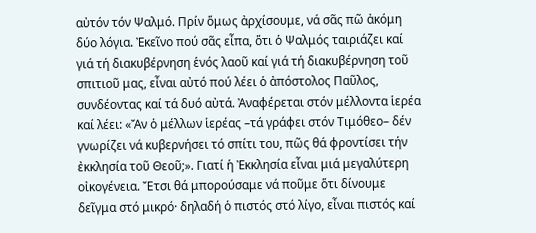αὐτόν τόν Ψαλμό. Πρίν ὅμως ἀρχίσουμε, νά σᾶς πῶ ἀκόμη δύο λόγια. Ἐκεῖνο πού σᾶς εἶπα, ὅτι ὁ Ψαλμός ταιριάζει καί γιά τή διακυβέρνηση ἑνός λαοῦ καί γιά τή διακυβέρνηση τοῦ σπιτιοῦ μας, εἶναι αὐτό πού λέει ὁ ἀπόστολος Παῦλος, συνδέοντας καί τά δυό αὐτά. Ἀναφέρεται στόν μέλλοντα ἱερέα καί λέει: «Ἄν ὁ μέλλων ἱερέας –τά γράφει στόν Τιμόθεο– δέν γνωρίζει νά κυβερνήσει τό σπίτι του, πῶς θά φροντίσει τήν ἐκκλησία τοῦ Θεοῦ;». Γιατί ἡ Ἐκκλησία εἶναι μιά μεγαλύτερη οἰκογένεια. Ἔτσι θά μπορούσαμε νά ποῦμε ὅτι δίνουμε δεῖγμα στό μικρό· δηλαδή ὁ πιστός στό λίγο, εἶναι πιστός καί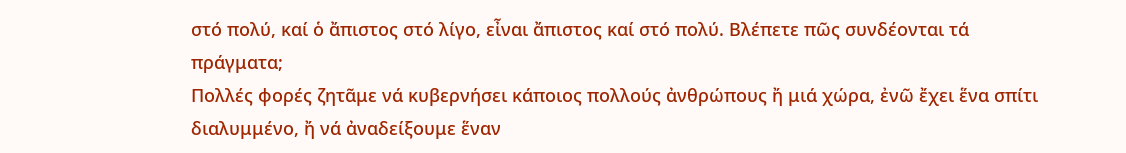στό πολύ, καί ὁ ἄπιστος στό λίγο, εἶναι ἄπιστος καί στό πολύ. Βλέπετε πῶς συνδέονται τά πράγματα;
Πολλές φορές ζητᾶμε νά κυβερνήσει κάποιος πολλούς ἀνθρώπους ἤ μιά χώρα, ἐνῶ ἔχει ἕνα σπίτι διαλυμμένο, ἤ νά ἀναδείξουμε ἕναν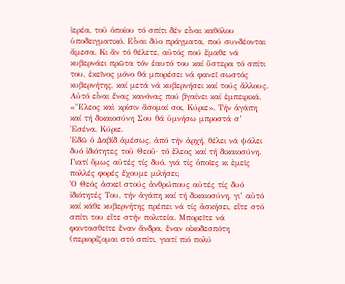ἱερέα, τοῦ ὁποίου τό σπίτι δέν εἶναι καθόλου ὑποδειγματικό. Εἶναι δύο πράγματα, πού συνδέονται ἄμεσα. Κι ἄν τό θέλετε, αὐτός πού ἔμαθε νά κυβερνάει πρῶτα τόν ἑαυτό του καί ὕστερα τό σπίτι του, ἐκεῖνος μόνο θά μπορέσει νά φανεῖ σωστός κυβερνήτης, καί μετά νά κυβερνήσει καί τούς ἄλλους. Αὐτό εἶναι ἕνας κανόνας πού βγαίνει καί ἐμπειρικά.
«Ἔλεος καὶ κρίσιν ἄσομαί σοι, Κύριε». Τήν ἀγάπη καί τή δικαιοσύνη Σου θά ὑμνήσω μπροστά σ’ Ἐσένα, Κύριε.
Ἐδῶ ὁ Δαβίδ ἀμέσως, ἀπό τήν ἀρχή, θέλει νά ψάλει δυό ἰδιότητες τοῦ Θεοῦ· τό ἔλεος καί τή δικαιοσύνη. Γιατί ὅμως αὐτές τίς δυό, γιά τίς ὁποῖες κι ἐμεῖς πολλές φορές ἔχουμε μιλήσει;
Ὁ Θεός ἀσκεῖ στούς ἀνθρώπους αὐτές τίς δυό ἰδιότητές Του, τήν ἀγάπη καί τή δικαιοσύνη, γι’ αὐτό καί κάθε κυβερνήτης πρέπει νά τίς ἀσκήσει, εἴτε στό σπίτι του εἴτε στήν πολιτεία. Μπορεῖτε νά φαντασθεῖτε ἕναν ἄνδρα, ἕναν οἰκοδεσπότη (περιορίζομαι στό σπίτι, γιατί πιό πολύ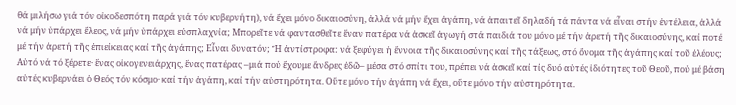θά μιλήσω γιά τόν οἰκοδεσπότη παρά γιά τόν κυβερνήτη), νά ἔχει μόνο δικαιοσύνη, ἀλλά νά μήν ἔχει ἀγάπη, νά ἀπαιτεῖ δηλαδή τά πάντα νά εἶναι στήν ἐντέλεια, ἀλλά νά μήν ὑπάρχει ἔλεος, νά μήν ὑπάρχει εὐσπλαχνία; Μπορεῖτε νά φαντασθεῖτε ἕναν πατέρα νά ἀσκεῖ ἀγωγή στά παιδιά του μόνο μέ τήν ἀρετή τῆς δικαιοσύνης, καί ποτέ μέ τήν ἀρετή τῆς ἐπιείκειας καί τῆς ἀγάπης; Εἶναι δυνατόν; Ἤ ἀντίστροφα: νά ξεφύγει ἡ ἔννοια τῆς δικαιοσύνης καί τῆς τάξεως, στό ὄνομα τῆς ἀγάπης καί τοῦ ἐλέους;
Αὐτό νά τό ξέρετε· ἕνας οἰκογενειάρχης, ἕνας πατέρας –μιά πού ἔχουμε ἄνδρες ἐδῶ– μέσα στό σπίτι του, πρέπει νά ἀσκεῖ καί τίς δυό αὐτές ἰδιότητες τοῦ Θεοῦ, πού μέ βάση αὐτές κυβερνάει ὁ Θεός τόν κόσμο· καί τήν ἀγάπη, καί τήν αὐστηρότητα. Οὔτε μόνο τήν ἀγάπη νά ἔχει, οὔτε μόνο τήν αὐστηρότητα.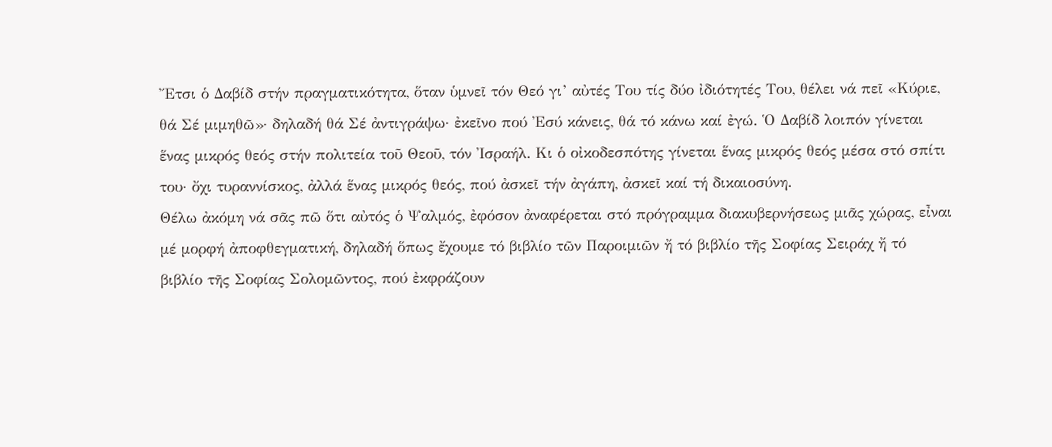Ἔτσι ὁ Δαβίδ στήν πραγματικότητα, ὅταν ὑμνεῖ τόν Θεό γι’ αὐτές Του τίς δύο ἰδιότητές Του, θέλει νά πεῖ «Κύριε, θά Σέ μιμηθῶ»· δηλαδή θά Σέ ἀντιγράψω· ἐκεῖνο πού Ἐσύ κάνεις, θά τό κάνω καί ἐγώ. Ὁ Δαβίδ λοιπόν γίνεται ἕνας μικρός θεός στήν πολιτεία τοῦ Θεοῦ, τόν Ἰσραήλ. Κι ὁ οἰκοδεσπότης γίνεται ἕνας μικρός θεός μέσα στό σπίτι του· ὄχι τυραννίσκος, ἀλλά ἕνας μικρός θεός, πού ἀσκεῖ τήν ἀγάπη, ἀσκεῖ καί τή δικαιοσύνη.
Θέλω ἀκόμη νά σᾶς πῶ ὅτι αὐτός ὁ Ψαλμός, ἐφόσον ἀναφέρεται στό πρόγραμμα διακυβερνήσεως μιᾶς χώρας, εἶναι μέ μορφή ἀποφθεγματική, δηλαδή ὅπως ἔχουμε τό βιβλίο τῶν Παροιμιῶν ἤ τό βιβλίο τῆς Σοφίας Σειράχ ἤ τό βιβλίο τῆς Σοφίας Σολομῶντος, πού ἐκφράζουν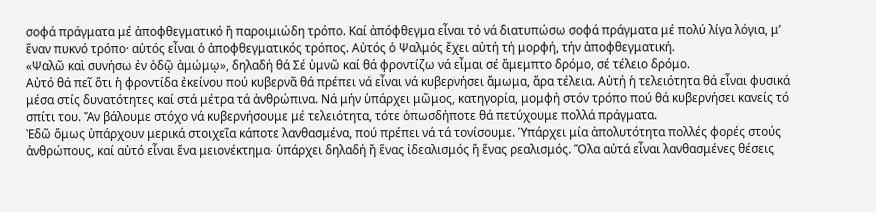σοφά πράγματα μέ ἀποφθεγματικό ἤ παροιμιώδη τρόπο. Καί ἀπόφθεγμα εἶναι τό νά διατυπώσω σοφά πράγματα μέ πολύ λίγα λόγια, μ’ ἕναν πυκνό τρόπο· αὐτός εἶναι ὁ ἀποφθεγματικός τρόπος. Αὐτός ὁ Ψαλμός ἔχει αὐτή τή μορφή, τήν ἀποφθεγματική.
«Ψαλῶ καὶ συνήσω ἐν ὁδῷ ἀμώμῳ», δηλαδή θά Σέ ὑμνῶ καί θά φροντίζω νά εἶμαι σέ ἄμεμπτο δρόμο, σέ τέλειο δρόμο.
Αὐτό θά πεῖ ὅτι ἡ φροντίδα ἐκείνου πού κυβερνᾶ θά πρέπει νά εἶναι νά κυβερνήσει ἄμωμα, ἄρα τέλεια. Αὐτή ἡ τελειότητα θά εἶναι φυσικά μέσα στίς δυνατότητες καί στά μέτρα τά ἀνθρώπινα. Νά μήν ὑπάρχει μῶμος, κατηγορία, μομφή στόν τρόπο πού θά κυβερνήσει κανείς τό σπίτι του. Ἄν βάλουμε στόχο νά κυβερνήσουμε μέ τελειότητα, τότε ὁπωσδήποτε θά πετύχουμε πολλά πράγματα.
Ἐδῶ ὅμως ὑπάρχουν μερικά στοιχεῖα κάποτε λανθασμένα, πού πρέπει νά τά τονίσουμε. Ὑπάρχει μία ἀπολυτότητα πολλές φορές στούς ἀνθρώπους, καί αὐτό εἶναι ἕνα μειονέκτημα∙ ὑπάρχει δηλαδή ἤ ἕνας ἰδεαλισμός ἤ ἕνας ρεαλισμός. Ὅλα αὐτά εἶναι λανθασμένες θέσεις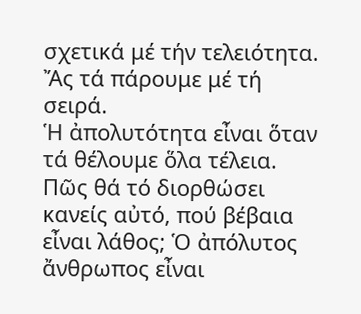σχετικά μέ τήν τελειότητα. Ἄς τά πάρουμε μέ τή σειρά.
Ἡ ἀπολυτότητα εἶναι ὅταν τά θέλουμε ὅλα τέλεια. Πῶς θά τό διορθώσει κανείς αὐτό, πού βέβαια εἶναι λάθος; Ὁ ἀπόλυτος ἄνθρωπος εἶναι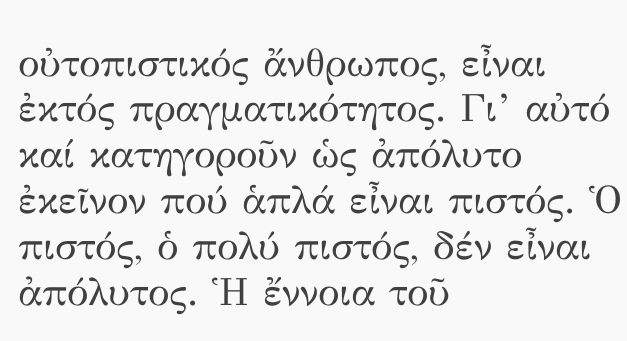οὐτοπιστικός ἄνθρωπος, εἶναι ἐκτός πραγματικότητος. Γι’ αὐτό καί κατηγοροῦν ὡς ἀπόλυτο ἐκεῖνον πού ἁπλά εἶναι πιστός. Ὁ πιστός, ὁ πολύ πιστός, δέν εἶναι ἀπόλυτος. Ἡ ἔννοια τοῦ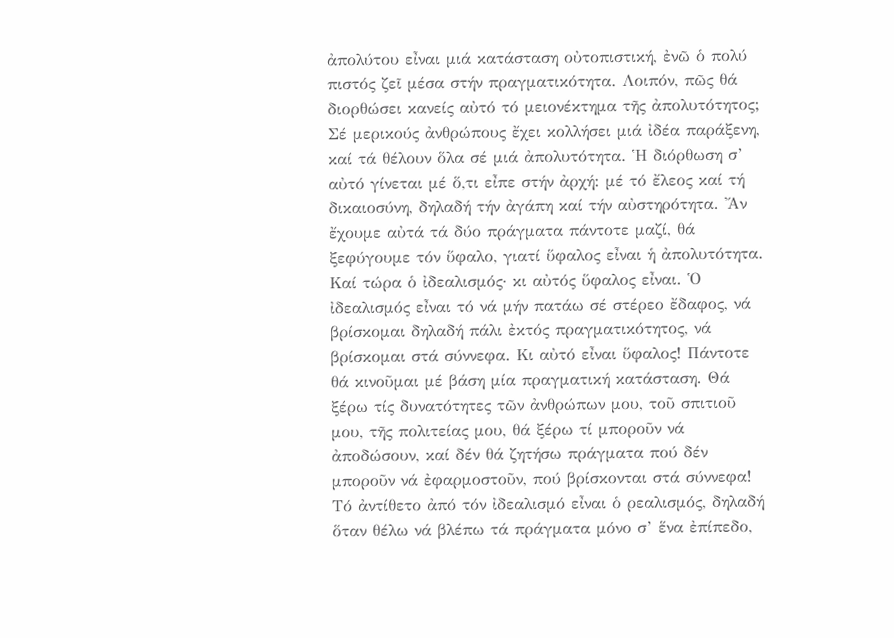ἀπολύτου εἶναι μιά κατάσταση οὐτοπιστική, ἐνῶ ὁ πολύ πιστός ζεῖ μέσα στήν πραγματικότητα. Λοιπόν, πῶς θά διορθώσει κανείς αὐτό τό μειονέκτημα τῆς ἀπολυτότητος; Σέ μερικούς ἀνθρώπους ἔχει κολλήσει μιά ἰδέα παράξενη, καί τά θέλουν ὅλα σέ μιά ἀπολυτότητα. Ἡ διόρθωση σ’ αὐτό γίνεται μέ ὅ,τι εἶπε στήν ἀρχή: μέ τό ἔλεος καί τή δικαιοσύνη, δηλαδή τήν ἀγάπη καί τήν αὐστηρότητα. Ἄν ἔχουμε αὐτά τά δύο πράγματα πάντοτε μαζί, θά ξεφύγουμε τόν ὕφαλο, γιατί ὕφαλος εἶναι ἡ ἀπολυτότητα.
Καί τώρα ὁ ἰδεαλισμός· κι αὐτός ὕφαλος εἶναι. Ὁ ἰδεαλισμός εἶναι τό νά μήν πατάω σέ στέρεο ἔδαφος, νά βρίσκομαι δηλαδή πάλι ἐκτός πραγματικότητος, νά βρίσκομαι στά σύννεφα. Κι αὐτό εἶναι ὕφαλος! Πάντοτε θά κινοῦμαι μέ βάση μία πραγματική κατάσταση. Θά ξέρω τίς δυνατότητες τῶν ἀνθρώπων μου, τοῦ σπιτιοῦ μου, τῆς πολιτείας μου, θά ξέρω τί μποροῦν νά ἀποδώσουν, καί δέν θά ζητήσω πράγματα πού δέν μποροῦν νά ἐφαρμοστοῦν, πού βρίσκονται στά σύννεφα!
Τό ἀντίθετο ἀπό τόν ἰδεαλισμό εἶναι ὁ ρεαλισμός, δηλαδή ὅταν θέλω νά βλέπω τά πράγματα μόνο σ’ ἕνα ἐπίπεδο,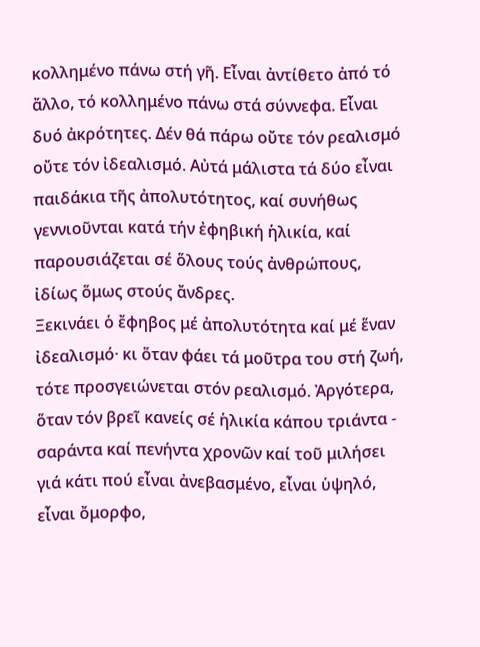κολλημένο πάνω στή γῆ. Εἶναι ἀντίθετο ἀπό τό ἄλλο, τό κολλημένο πάνω στά σύννεφα. Εἶναι δυό ἀκρότητες. Δέν θά πάρω οὔτε τόν ρεαλισμό οὔτε τόν ἰδεαλισμό. Αὐτά μάλιστα τά δύο εἶναι παιδάκια τῆς ἀπολυτότητος, καί συνήθως γεννιοῦνται κατά τήν ἐφηβική ἡλικία, καί παρουσιάζεται σέ ὅλους τούς ἀνθρώπους, ἰδίως ὅμως στούς ἄνδρες.
Ξεκινάει ὁ ἔφηβος μέ ἀπολυτότητα καί μέ ἕναν ἰδεαλισμό· κι ὅταν φάει τά μοῦτρα του στή ζωή, τότε προσγειώνεται στόν ρεαλισμό. Ἀργότερα, ὅταν τόν βρεῖ κανείς σέ ἡλικία κάπου τριάντα - σαράντα καί πενήντα χρονῶν καί τοῦ μιλήσει γιά κάτι πού εἶναι ἀνεβασμένο, εἶναι ὑψηλό, εἶναι ὄμορφο,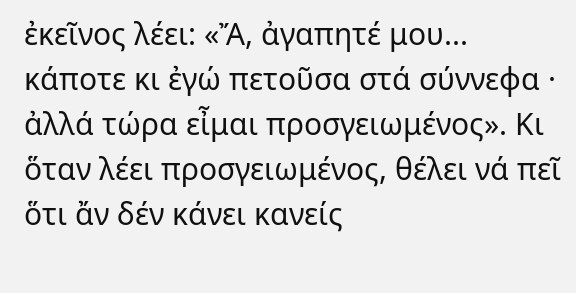ἐκεῖνος λέει: «Ἄ, ἀγαπητέ μου... κάποτε κι ἐγώ πετοῦσα στά σύννεφα · ἀλλά τώρα εἶμαι προσγειωμένος». Κι ὅταν λέει προσγειωμένος, θέλει νά πεῖ ὅτι ἄν δέν κάνει κανείς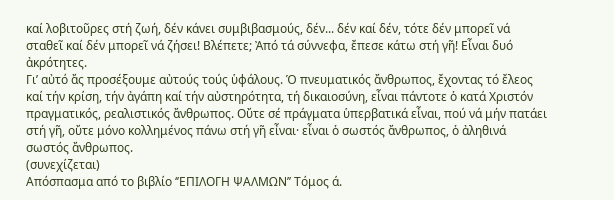καί λοβιτοῦρες στή ζωή, δέν κάνει συμβιβασμούς, δέν... δέν καί δέν, τότε δέν μπορεῖ νά σταθεῖ καί δέν μπορεῖ νά ζήσει! Βλέπετε; Ἀπό τά σύννεφα, ἔπεσε κάτω στή γῆ! Εἶναι δυό ἀκρότητες.
Γι’ αὐτό ἄς προσέξουμε αὐτούς τούς ὑφάλους. Ὁ πνευματικός ἄνθρωπος, ἔχοντας τό ἔλεος καί τήν κρίση, τήν ἀγάπη καί τήν αὐστηρότητα, τή δικαιοσύνη, εἶναι πάντοτε ὁ κατά Χριστόν πραγματικός, ρεαλιστικός ἄνθρωπος. Οὔτε σέ πράγματα ὑπερβατικά εἶναι, πού νά μήν πατάει στή γῆ, οὔτε μόνο κολλημένος πάνω στή γῆ εἶναι· εἶναι ὁ σωστός ἄνθρωπος, ὁ ἀληθινά σωστός ἄνθρωπος.
(συνεχίζεται)
Απόσπασμα από το βιβλίο ‘’ΕΠΙΛΟΓΗ ΨΑΛΜΩΝ’’ Τόμος ά.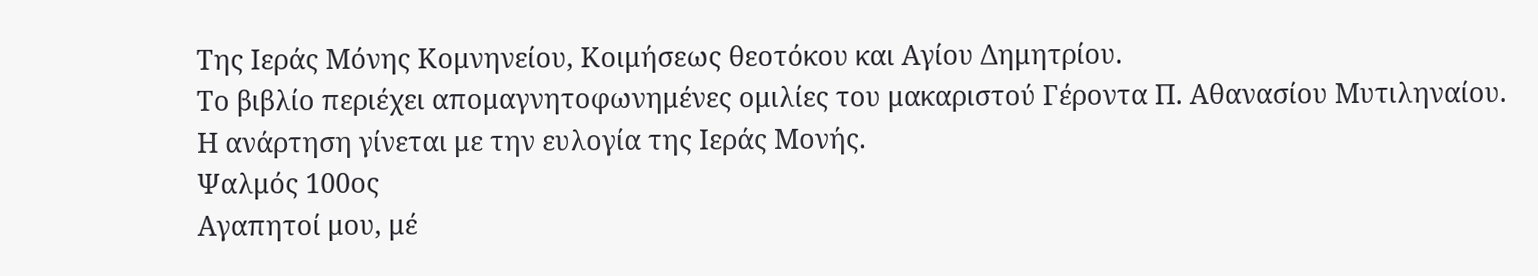Της Ιεράς Μόνης Κομνηνείου, Κοιμήσεως θεοτόκου και Αγίου Δημητρίου.
Το βιβλίο περιέχει απομαγνητοφωνημένες ομιλίες του μακαριστού Γέροντα Π. Αθανασίου Μυτιληναίου.
Η ανάρτηση γίνεται με την ευλογία της Ιεράς Μονής.
Ψαλμός 100ος
Αγαπητοί μου, μέ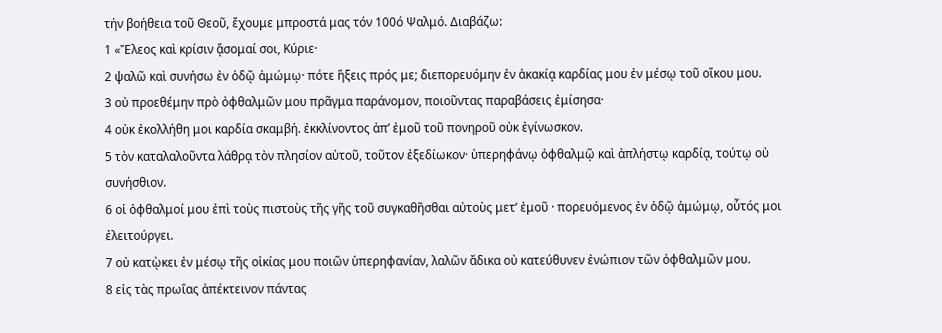τήν βοήθεια τοῦ Θεοῦ, ἔχουμε μπροστά μας τόν 100ό Ψαλμό. Διαβάζω:
1 «Ἔλεος καὶ κρίσιν ᾄσομαί σοι, Κύριε·
2 ψαλῶ καὶ συνήσω ἐν ὁδῷ ἀμώμῳ· πότε ἥξεις πρός με; διεπορευόμην ἐν ἀκακίᾳ καρδίας μου ἐν μέσῳ τοῦ οἴκου μου.
3 οὐ προεθέμην πρὸ ὀφθαλμῶν μου πρᾶγμα παράνομον, ποιοῦντας παραβάσεις ἐμίσησα·
4 οὐκ ἐκολλήθη μοι καρδία σκαμβή. ἐκκλίνοντος ἀπ’ ἐμοῦ τοῦ πονηροῦ οὐκ ἐγίνωσκον.
5 τὸν καταλαλοῦντα λάθρᾳ τὸν πλησίον αὐτοῦ, τοῦτον ἐξεδίωκον· ὑπερηφάνῳ ὀφθαλμῷ καὶ ἀπλήστῳ καρδίᾳ, τούτῳ οὐ συνήσθιον.
6 οἱ ὀφθαλμοί μου ἐπὶ τοὺς πιστοὺς τῆς γῆς τοῦ συγκαθῆσθαι αὐτοὺς μετ’ ἐμοῦ · πορευόμενος ἐν ὁδῷ ἀμώμῳ, οὗτός μοι ἐλειτούργει.
7 οὐ κατῲκει ἐν μέσῳ τῆς οἰκίας μου ποιῶν ὑπερηφανίαν, λαλῶν ἄδικα οὐ κατεύθυνεν ἐνώπιον τῶν ὀφθαλμῶν μου.
8 εἰς τὰς πρωΐας ἀπέκτεινον πάντας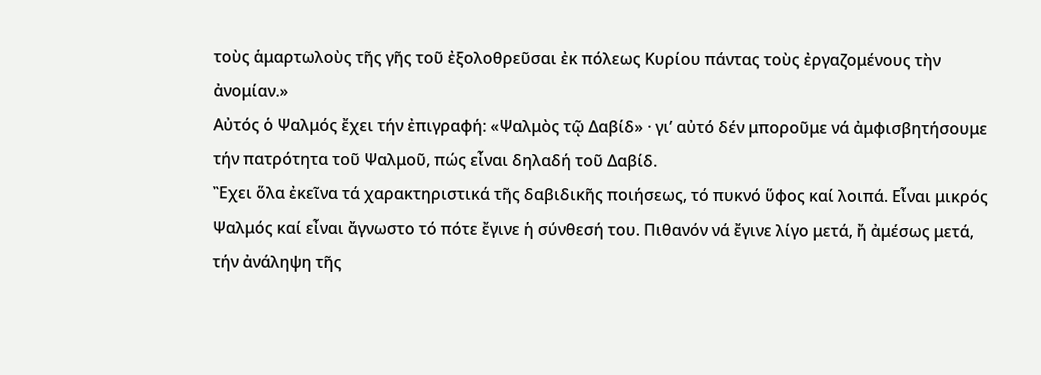τοὺς ἁμαρτωλοὺς τῆς γῆς τοῦ ἐξολοθρεῦσαι ἐκ πόλεως Κυρίου πάντας τοὺς ἐργαζομένους τὴν ἀνομίαν.»
Αὐτός ὁ Ψαλμός ἔχει τήν ἐπιγραφή: «Ψαλμὸς τῷ Δαβίδ» · γι’ αὐτό δέν μποροῦμε νά ἀμφισβητήσουμε τήν πατρότητα τοῦ Ψαλμοῦ, πώς εἶναι δηλαδή τοῦ Δαβίδ.
Ἒχει ὅλα ἐκεῖνα τά χαρακτηριστικά τῆς δαβιδικῆς ποιήσεως, τό πυκνό ὕφος καί λοιπά. Εἶναι μικρός Ψαλμός καί εἶναι ἄγνωστο τό πότε ἔγινε ἡ σύνθεσή του. Πιθανόν νά ἔγινε λίγο μετά, ἤ ἀμέσως μετά, τήν ἀνάληψη τῆς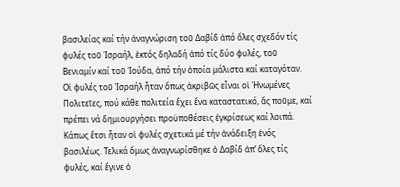βασιλείας καί τήν ἀναγνώριση τοῦ Δαβίδ ἀπό ὅλες σχεδόν τίς φυλές τοῦ Ἰσραήλ, ἐκτός δηλαδή ἀπό τίς δύο φυλές, τοῦ Βενιαμίν καί τοῦ Ἰούδα, ἀπό τήν ὁποία μάλιστα καί καταγόταν. Οἱ φυλές τοῦ Ἰσραήλ ἦταν ὅπως ἀκριβῶς εἶναι οἱ Ἡνωμένες Πολιτεῖες, πού κάθε πολιτεία ἔχει ἕνα καταστατικό, ἄς ποῦμε, καί πρέπει νά δημιουργήσει προϋποθέσεις ἐγκρίσεως καί λοιπά. Κάπως ἔτσι ἦταν οἱ φυλές σχετικά μέ τήν ἀνάδειξη ἑνός βασιλέως. Τελικά ὅμως ἀναγνωρίσθηκε ὁ Δαβίδ ἀπ’ ὅλες τίς φυλές, καί ἔγινε ὁ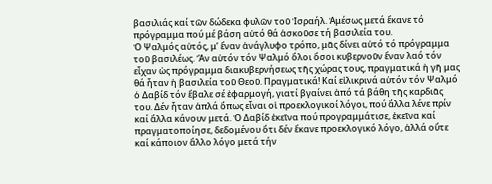βασιλιάς καί τῶν δώδεκα φυλῶν τοῦ Ἰσραήλ. Ἀμέσως μετά ἔκανε τό πρόγραμμα πού μέ βάση αὐτό θά ἀσκοῦσε τή βασιλεία του.
Ὁ Ψαλμός αὐτός, μ’ ἕναν ἀνάγλυφο τρόπο, μᾶς δίνει αὐτό τό πρόγραμμα τοῦ βασιλέως. Ἄν αὐτόν τόν Ψαλμό ὅλοι ὅσοι κυβερνοῦν ἕναν λαό τόν εἶχαν ὡς πρόγραμμα διακυβερνήσεως τῆς χώρας τους, πραγματικά ἡ γῆ μας θά ἦταν ἡ βασιλεία τοῦ Θεοῦ. Πραγματικά! Καί εἰλικρινά αὐτόν τόν Ψαλμό ὁ Δαβίδ τόν ἔβαλε σέ ἐφαρμογή, γιατί βγαίνει ἀπό τά βάθη τῆς καρδιᾶς του. Δέν ἦταν ἁπλά ὅπως εἶναι οἱ προεκλογικοί λόγοι, πού ἄλλα λένε πρίν καί ἄλλα κάνουν μετά. Ὁ Δαβίδ ἐκεῖνα πού προγραμμάτισε, ἐκεῖνα καί πραγματοποίησε, δεδομένου ὅτι δέν ἔκανε προεκλογικό λόγο, ἀλλά οὔτε καί κάποιον ἄλλο λόγο μετά τήν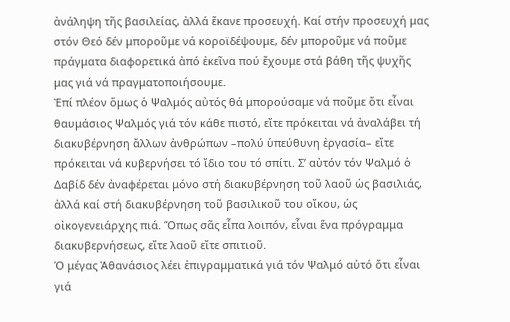ἀνάληψη τῆς βασιλείας, ἀλλά ἔκανε προσευχή. Καί στήν προσευχή μας στόν Θεό δέν μποροῦμε νά κοροϊδέψουμε, δέν μποροῦμε νά ποῦμε πράγματα διαφορετικά ἀπό ἐκεῖνα πού ἔχουμε στά βάθη τῆς ψυχῆς μας γιά νά πραγματοποιήσουμε.
Ἐπί πλέον ὅμως ὁ Ψαλμός αὐτός θά μπορούσαμε νά ποῦμε ὅτι εἶναι θαυμάσιος Ψαλμός γιά τόν κάθε πιστό, εἴτε πρόκειται νά ἀναλάβει τή διακυβέρνηση ἄλλων ἀνθρώπων –πολύ ὑπεύθυνη ἐργασία– εἴτε πρόκειται νά κυβερνήσει τό ἴδιο του τό σπίτι. Σ’ αὐτόν τόν Ψαλμό ὁ Δαβίδ δέν ἀναφέρεται μόνο στή διακυβέρνηση τοῦ λαοῦ ὡς βασιλιάς, ἀλλά καί στή διακυβέρνηση τοῦ βασιλικοῦ του οἴκου, ὡς οἰκογενειάρχης πιά. Ὅπως σᾶς εἶπα λοιπόν, εἶναι ἕνα πρόγραμμα διακυβερνήσεως, εἴτε λαοῦ εἴτε σπιτιοῦ.
Ὁ μέγας Ἀθανάσιος λέει ἐπιγραμματικά γιά τόν Ψαλμό αὐτό ὅτι εἶναι γιά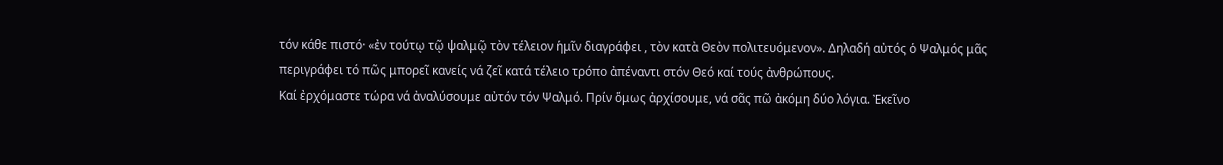τόν κάθε πιστό· «ἐν τούτῳ τῷ ψαλμῷ τὸν τέλειον ἡμῖν διαγράφει , τὸν κατὰ Θεὸν πολιτευόμενον». Δηλαδή αὐτός ὁ Ψαλμός μᾶς περιγράφει τό πῶς μπορεῖ κανείς νά ζεῖ κατά τέλειο τρόπο ἀπέναντι στόν Θεό καί τούς ἀνθρώπους.
Καί ἐρχόμαστε τώρα νά ἀναλύσουμε αὐτόν τόν Ψαλμό. Πρίν ὅμως ἀρχίσουμε, νά σᾶς πῶ ἀκόμη δύο λόγια. Ἐκεῖνο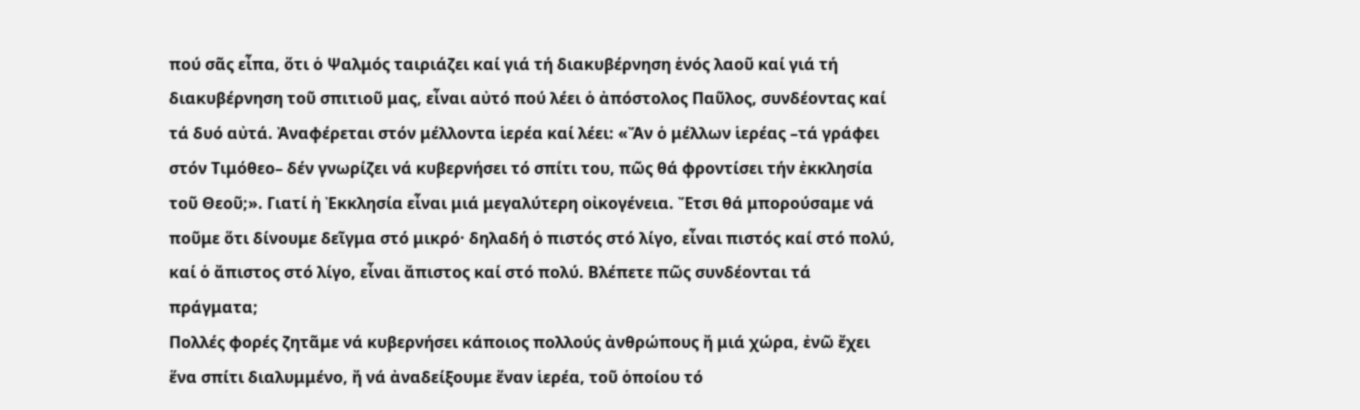πού σᾶς εἶπα, ὅτι ὁ Ψαλμός ταιριάζει καί γιά τή διακυβέρνηση ἑνός λαοῦ καί γιά τή διακυβέρνηση τοῦ σπιτιοῦ μας, εἶναι αὐτό πού λέει ὁ ἀπόστολος Παῦλος, συνδέοντας καί τά δυό αὐτά. Ἀναφέρεται στόν μέλλοντα ἱερέα καί λέει: «Ἄν ὁ μέλλων ἱερέας –τά γράφει στόν Τιμόθεο– δέν γνωρίζει νά κυβερνήσει τό σπίτι του, πῶς θά φροντίσει τήν ἐκκλησία τοῦ Θεοῦ;». Γιατί ἡ Ἐκκλησία εἶναι μιά μεγαλύτερη οἰκογένεια. Ἔτσι θά μπορούσαμε νά ποῦμε ὅτι δίνουμε δεῖγμα στό μικρό· δηλαδή ὁ πιστός στό λίγο, εἶναι πιστός καί στό πολύ, καί ὁ ἄπιστος στό λίγο, εἶναι ἄπιστος καί στό πολύ. Βλέπετε πῶς συνδέονται τά πράγματα;
Πολλές φορές ζητᾶμε νά κυβερνήσει κάποιος πολλούς ἀνθρώπους ἤ μιά χώρα, ἐνῶ ἔχει ἕνα σπίτι διαλυμμένο, ἤ νά ἀναδείξουμε ἕναν ἱερέα, τοῦ ὁποίου τό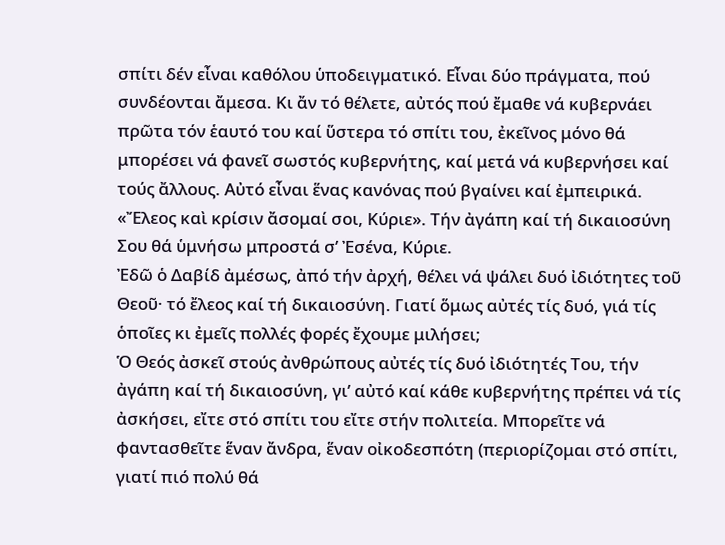σπίτι δέν εἶναι καθόλου ὑποδειγματικό. Εἶναι δύο πράγματα, πού συνδέονται ἄμεσα. Κι ἄν τό θέλετε, αὐτός πού ἔμαθε νά κυβερνάει πρῶτα τόν ἑαυτό του καί ὕστερα τό σπίτι του, ἐκεῖνος μόνο θά μπορέσει νά φανεῖ σωστός κυβερνήτης, καί μετά νά κυβερνήσει καί τούς ἄλλους. Αὐτό εἶναι ἕνας κανόνας πού βγαίνει καί ἐμπειρικά.
«Ἔλεος καὶ κρίσιν ἄσομαί σοι, Κύριε». Τήν ἀγάπη καί τή δικαιοσύνη Σου θά ὑμνήσω μπροστά σ’ Ἐσένα, Κύριε.
Ἐδῶ ὁ Δαβίδ ἀμέσως, ἀπό τήν ἀρχή, θέλει νά ψάλει δυό ἰδιότητες τοῦ Θεοῦ· τό ἔλεος καί τή δικαιοσύνη. Γιατί ὅμως αὐτές τίς δυό, γιά τίς ὁποῖες κι ἐμεῖς πολλές φορές ἔχουμε μιλήσει;
Ὁ Θεός ἀσκεῖ στούς ἀνθρώπους αὐτές τίς δυό ἰδιότητές Του, τήν ἀγάπη καί τή δικαιοσύνη, γι’ αὐτό καί κάθε κυβερνήτης πρέπει νά τίς ἀσκήσει, εἴτε στό σπίτι του εἴτε στήν πολιτεία. Μπορεῖτε νά φαντασθεῖτε ἕναν ἄνδρα, ἕναν οἰκοδεσπότη (περιορίζομαι στό σπίτι, γιατί πιό πολύ θά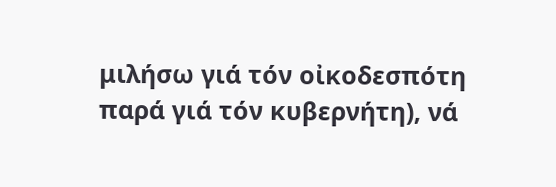μιλήσω γιά τόν οἰκοδεσπότη παρά γιά τόν κυβερνήτη), νά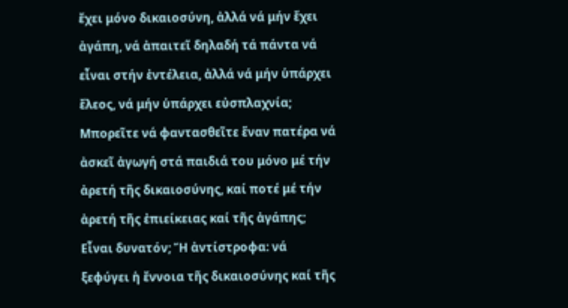ἔχει μόνο δικαιοσύνη, ἀλλά νά μήν ἔχει ἀγάπη, νά ἀπαιτεῖ δηλαδή τά πάντα νά εἶναι στήν ἐντέλεια, ἀλλά νά μήν ὑπάρχει ἔλεος, νά μήν ὑπάρχει εὐσπλαχνία; Μπορεῖτε νά φαντασθεῖτε ἕναν πατέρα νά ἀσκεῖ ἀγωγή στά παιδιά του μόνο μέ τήν ἀρετή τῆς δικαιοσύνης, καί ποτέ μέ τήν ἀρετή τῆς ἐπιείκειας καί τῆς ἀγάπης; Εἶναι δυνατόν; Ἤ ἀντίστροφα: νά ξεφύγει ἡ ἔννοια τῆς δικαιοσύνης καί τῆς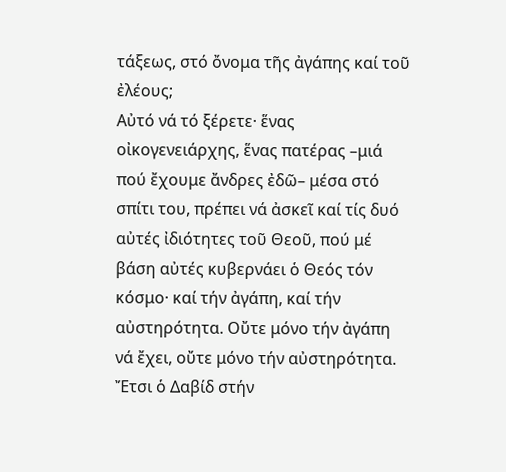τάξεως, στό ὄνομα τῆς ἀγάπης καί τοῦ ἐλέους;
Αὐτό νά τό ξέρετε· ἕνας οἰκογενειάρχης, ἕνας πατέρας –μιά πού ἔχουμε ἄνδρες ἐδῶ– μέσα στό σπίτι του, πρέπει νά ἀσκεῖ καί τίς δυό αὐτές ἰδιότητες τοῦ Θεοῦ, πού μέ βάση αὐτές κυβερνάει ὁ Θεός τόν κόσμο· καί τήν ἀγάπη, καί τήν αὐστηρότητα. Οὔτε μόνο τήν ἀγάπη νά ἔχει, οὔτε μόνο τήν αὐστηρότητα. Ἔτσι ὁ Δαβίδ στήν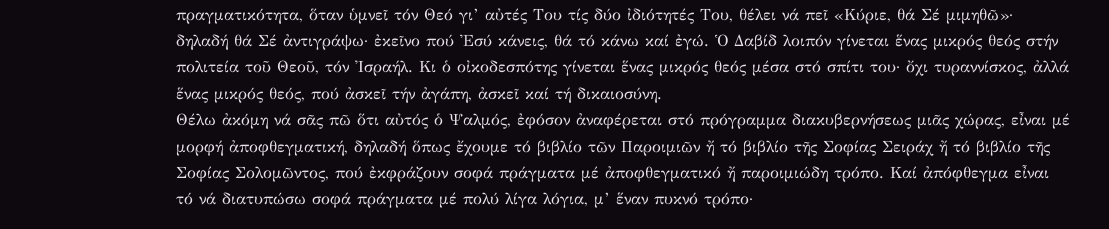πραγματικότητα, ὅταν ὑμνεῖ τόν Θεό γι’ αὐτές Του τίς δύο ἰδιότητές Του, θέλει νά πεῖ «Κύριε, θά Σέ μιμηθῶ»· δηλαδή θά Σέ ἀντιγράψω· ἐκεῖνο πού Ἐσύ κάνεις, θά τό κάνω καί ἐγώ. Ὁ Δαβίδ λοιπόν γίνεται ἕνας μικρός θεός στήν πολιτεία τοῦ Θεοῦ, τόν Ἰσραήλ. Κι ὁ οἰκοδεσπότης γίνεται ἕνας μικρός θεός μέσα στό σπίτι του· ὄχι τυραννίσκος, ἀλλά ἕνας μικρός θεός, πού ἀσκεῖ τήν ἀγάπη, ἀσκεῖ καί τή δικαιοσύνη.
Θέλω ἀκόμη νά σᾶς πῶ ὅτι αὐτός ὁ Ψαλμός, ἐφόσον ἀναφέρεται στό πρόγραμμα διακυβερνήσεως μιᾶς χώρας, εἶναι μέ μορφή ἀποφθεγματική, δηλαδή ὅπως ἔχουμε τό βιβλίο τῶν Παροιμιῶν ἤ τό βιβλίο τῆς Σοφίας Σειράχ ἤ τό βιβλίο τῆς Σοφίας Σολομῶντος, πού ἐκφράζουν σοφά πράγματα μέ ἀποφθεγματικό ἤ παροιμιώδη τρόπο. Καί ἀπόφθεγμα εἶναι τό νά διατυπώσω σοφά πράγματα μέ πολύ λίγα λόγια, μ’ ἕναν πυκνό τρόπο·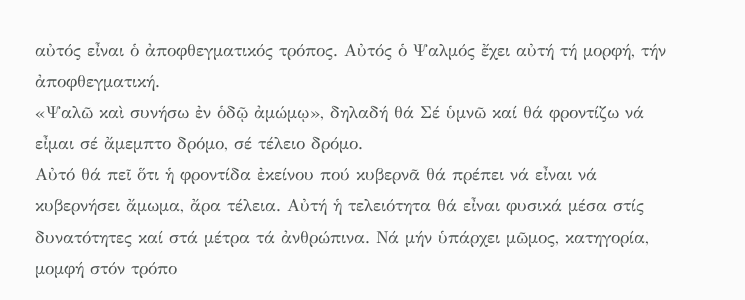αὐτός εἶναι ὁ ἀποφθεγματικός τρόπος. Αὐτός ὁ Ψαλμός ἔχει αὐτή τή μορφή, τήν ἀποφθεγματική.
«Ψαλῶ καὶ συνήσω ἐν ὁδῷ ἀμώμῳ», δηλαδή θά Σέ ὑμνῶ καί θά φροντίζω νά εἶμαι σέ ἄμεμπτο δρόμο, σέ τέλειο δρόμο.
Αὐτό θά πεῖ ὅτι ἡ φροντίδα ἐκείνου πού κυβερνᾶ θά πρέπει νά εἶναι νά κυβερνήσει ἄμωμα, ἄρα τέλεια. Αὐτή ἡ τελειότητα θά εἶναι φυσικά μέσα στίς δυνατότητες καί στά μέτρα τά ἀνθρώπινα. Νά μήν ὑπάρχει μῶμος, κατηγορία, μομφή στόν τρόπο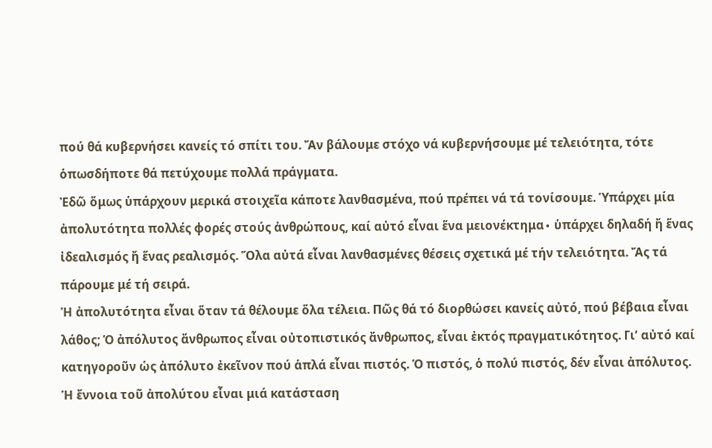πού θά κυβερνήσει κανείς τό σπίτι του. Ἄν βάλουμε στόχο νά κυβερνήσουμε μέ τελειότητα, τότε ὁπωσδήποτε θά πετύχουμε πολλά πράγματα.
Ἐδῶ ὅμως ὑπάρχουν μερικά στοιχεῖα κάποτε λανθασμένα, πού πρέπει νά τά τονίσουμε. Ὑπάρχει μία ἀπολυτότητα πολλές φορές στούς ἀνθρώπους, καί αὐτό εἶναι ἕνα μειονέκτημα∙ ὑπάρχει δηλαδή ἤ ἕνας ἰδεαλισμός ἤ ἕνας ρεαλισμός. Ὅλα αὐτά εἶναι λανθασμένες θέσεις σχετικά μέ τήν τελειότητα. Ἄς τά πάρουμε μέ τή σειρά.
Ἡ ἀπολυτότητα εἶναι ὅταν τά θέλουμε ὅλα τέλεια. Πῶς θά τό διορθώσει κανείς αὐτό, πού βέβαια εἶναι λάθος; Ὁ ἀπόλυτος ἄνθρωπος εἶναι οὐτοπιστικός ἄνθρωπος, εἶναι ἐκτός πραγματικότητος. Γι’ αὐτό καί κατηγοροῦν ὡς ἀπόλυτο ἐκεῖνον πού ἁπλά εἶναι πιστός. Ὁ πιστός, ὁ πολύ πιστός, δέν εἶναι ἀπόλυτος. Ἡ ἔννοια τοῦ ἀπολύτου εἶναι μιά κατάσταση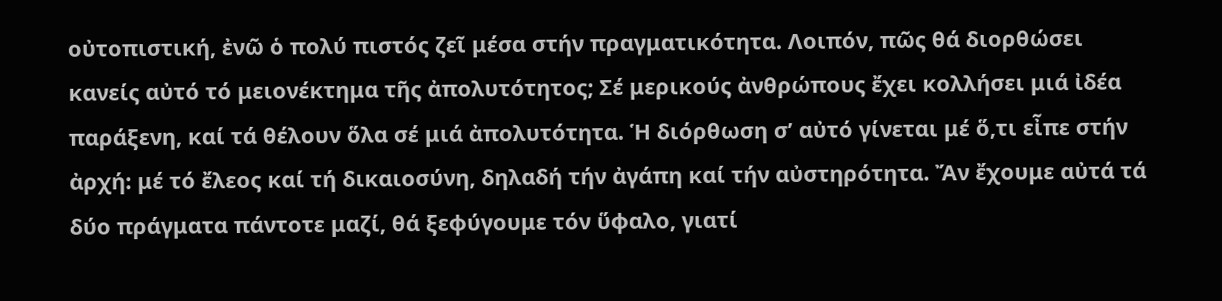οὐτοπιστική, ἐνῶ ὁ πολύ πιστός ζεῖ μέσα στήν πραγματικότητα. Λοιπόν, πῶς θά διορθώσει κανείς αὐτό τό μειονέκτημα τῆς ἀπολυτότητος; Σέ μερικούς ἀνθρώπους ἔχει κολλήσει μιά ἰδέα παράξενη, καί τά θέλουν ὅλα σέ μιά ἀπολυτότητα. Ἡ διόρθωση σ’ αὐτό γίνεται μέ ὅ,τι εἶπε στήν ἀρχή: μέ τό ἔλεος καί τή δικαιοσύνη, δηλαδή τήν ἀγάπη καί τήν αὐστηρότητα. Ἄν ἔχουμε αὐτά τά δύο πράγματα πάντοτε μαζί, θά ξεφύγουμε τόν ὕφαλο, γιατί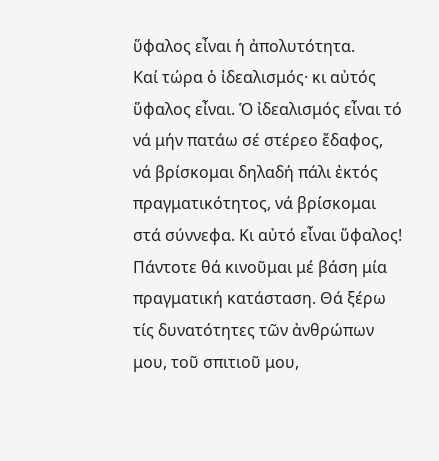ὕφαλος εἶναι ἡ ἀπολυτότητα.
Καί τώρα ὁ ἰδεαλισμός· κι αὐτός ὕφαλος εἶναι. Ὁ ἰδεαλισμός εἶναι τό νά μήν πατάω σέ στέρεο ἔδαφος, νά βρίσκομαι δηλαδή πάλι ἐκτός πραγματικότητος, νά βρίσκομαι στά σύννεφα. Κι αὐτό εἶναι ὕφαλος! Πάντοτε θά κινοῦμαι μέ βάση μία πραγματική κατάσταση. Θά ξέρω τίς δυνατότητες τῶν ἀνθρώπων μου, τοῦ σπιτιοῦ μου,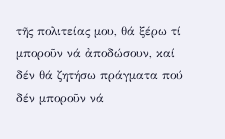τῆς πολιτείας μου, θά ξέρω τί μποροῦν νά ἀποδώσουν, καί δέν θά ζητήσω πράγματα πού δέν μποροῦν νά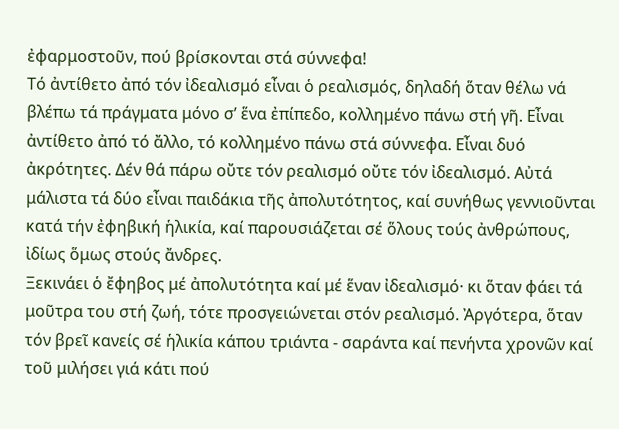ἐφαρμοστοῦν, πού βρίσκονται στά σύννεφα!
Τό ἀντίθετο ἀπό τόν ἰδεαλισμό εἶναι ὁ ρεαλισμός, δηλαδή ὅταν θέλω νά βλέπω τά πράγματα μόνο σ’ ἕνα ἐπίπεδο, κολλημένο πάνω στή γῆ. Εἶναι ἀντίθετο ἀπό τό ἄλλο, τό κολλημένο πάνω στά σύννεφα. Εἶναι δυό ἀκρότητες. Δέν θά πάρω οὔτε τόν ρεαλισμό οὔτε τόν ἰδεαλισμό. Αὐτά μάλιστα τά δύο εἶναι παιδάκια τῆς ἀπολυτότητος, καί συνήθως γεννιοῦνται κατά τήν ἐφηβική ἡλικία, καί παρουσιάζεται σέ ὅλους τούς ἀνθρώπους, ἰδίως ὅμως στούς ἄνδρες.
Ξεκινάει ὁ ἔφηβος μέ ἀπολυτότητα καί μέ ἕναν ἰδεαλισμό· κι ὅταν φάει τά μοῦτρα του στή ζωή, τότε προσγειώνεται στόν ρεαλισμό. Ἀργότερα, ὅταν τόν βρεῖ κανείς σέ ἡλικία κάπου τριάντα - σαράντα καί πενήντα χρονῶν καί τοῦ μιλήσει γιά κάτι πού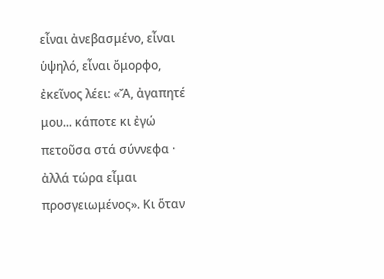εἶναι ἀνεβασμένο, εἶναι ὑψηλό, εἶναι ὄμορφο, ἐκεῖνος λέει: «Ἄ, ἀγαπητέ μου... κάποτε κι ἐγώ πετοῦσα στά σύννεφα · ἀλλά τώρα εἶμαι προσγειωμένος». Κι ὅταν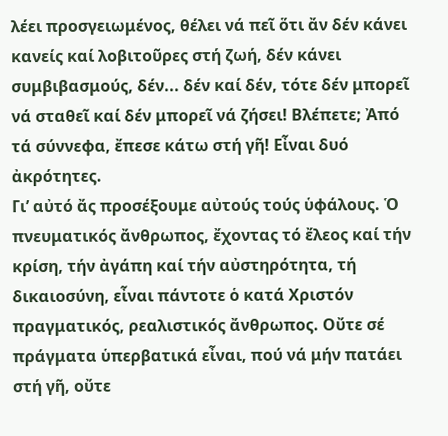λέει προσγειωμένος, θέλει νά πεῖ ὅτι ἄν δέν κάνει κανείς καί λοβιτοῦρες στή ζωή, δέν κάνει συμβιβασμούς, δέν... δέν καί δέν, τότε δέν μπορεῖ νά σταθεῖ καί δέν μπορεῖ νά ζήσει! Βλέπετε; Ἀπό τά σύννεφα, ἔπεσε κάτω στή γῆ! Εἶναι δυό ἀκρότητες.
Γι’ αὐτό ἄς προσέξουμε αὐτούς τούς ὑφάλους. Ὁ πνευματικός ἄνθρωπος, ἔχοντας τό ἔλεος καί τήν κρίση, τήν ἀγάπη καί τήν αὐστηρότητα, τή δικαιοσύνη, εἶναι πάντοτε ὁ κατά Χριστόν πραγματικός, ρεαλιστικός ἄνθρωπος. Οὔτε σέ πράγματα ὑπερβατικά εἶναι, πού νά μήν πατάει στή γῆ, οὔτε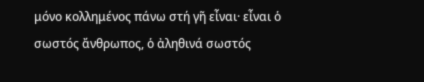μόνο κολλημένος πάνω στή γῆ εἶναι· εἶναι ὁ σωστός ἄνθρωπος, ὁ ἀληθινά σωστός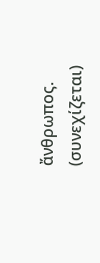ἄνθρωπος.
(συνεχίζεται)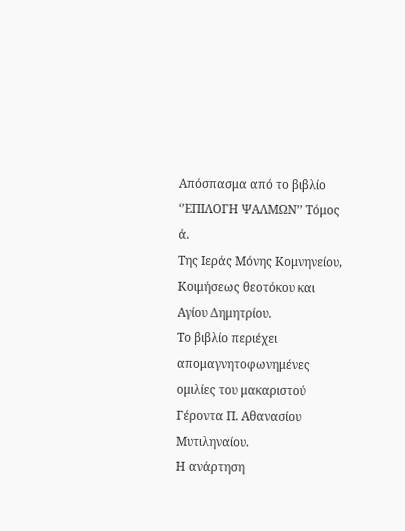Απόσπασμα από το βιβλίο ‘’ΕΠΙΛΟΓΗ ΨΑΛΜΩΝ’’ Τόμος ά.
Της Ιεράς Μόνης Κομνηνείου, Κοιμήσεως θεοτόκου και Αγίου Δημητρίου.
Το βιβλίο περιέχει απομαγνητοφωνημένες ομιλίες του μακαριστού Γέροντα Π. Αθανασίου Μυτιληναίου.
Η ανάρτηση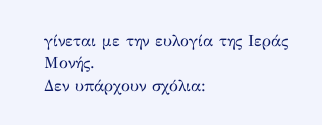γίνεται με την ευλογία της Ιεράς Μονής.
Δεν υπάρχουν σχόλια: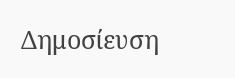Δημοσίευση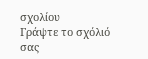σχολίου
Γράψτε το σχόλιό σας